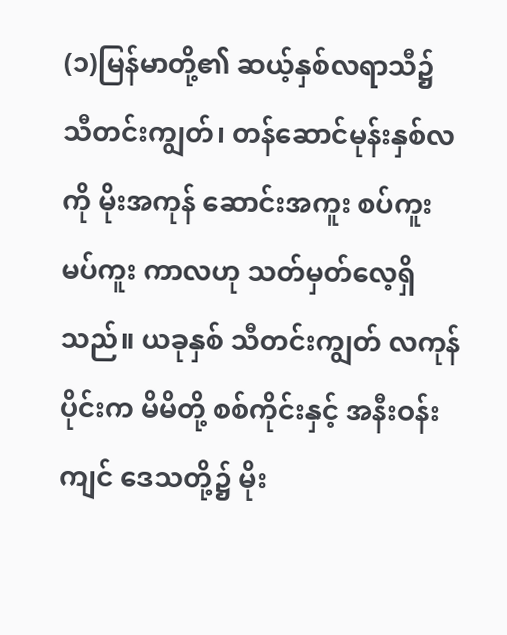(၁)မြန်မာတို့၏ ဆယ့်နှစ်လရာသီ၌ သီတင်းကျွတ်၊ တန်ဆောင်မုန်းနှစ်လကို မိုးအကုန် ဆောင်းအကူး စပ်ကူးမပ်ကူး ကာလဟု သတ်မှတ်လေ့ရှိသည်။ ယခုနှစ် သီတင်းကျွတ် လကုန်ပိုင်းက မိမိတို့ စစ်ကိုင်းနှင့် အနီးဝန်းကျင် ဒေသတို့၌ မိုး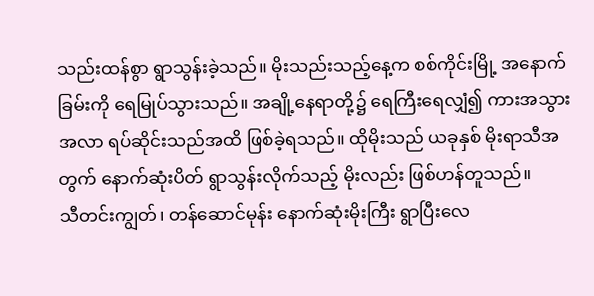သည်းထန်စွာ ရွာသွန်းခဲ့သည်။ မိုးသည်းသည့်နေ့က စစ်ကိုင်းမြို့ အနောက်ခြမ်းကို ရေမြုပ်သွားသည်။ အချို့နေရာတို့၌ ရေကြီးရေလျှံ၍ ကားအသွားအလာ ရပ်ဆိုင်းသည်အထိ ဖြစ်ခဲ့ရသည်။ ထိုမိုးသည် ယခုနှစ် မိုးရာသီအတွက် နောက်ဆုံးပိတ် ရွာသွန်းလိုက်သည့် မိုးလည်း ဖြစ်ဟန်တူသည်။
သီတင်းကျွတ်၊ တန်ဆောင်မုန်း နောက်ဆုံးမိုးကြီး ရွာပြီးလေ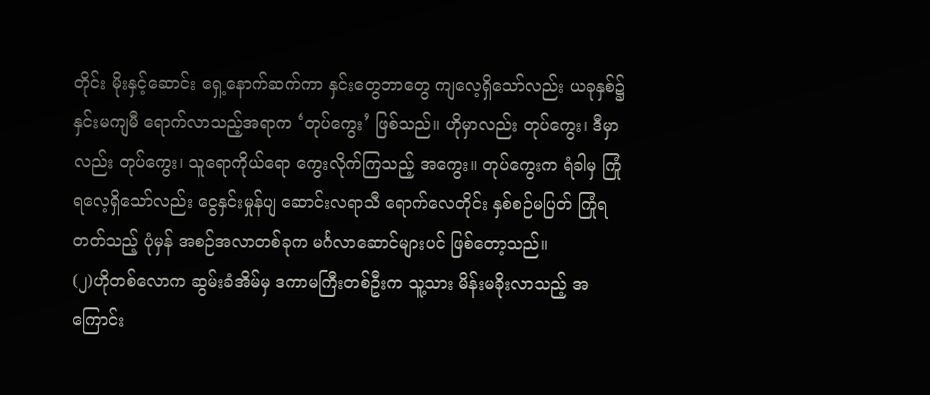တိုင်း မိုးနှင့်ဆောင်း ရှေ့နောက်ဆက်ကာ နှင်းတွေဘာတွေ ကျလေ့ရှိသော်လည်း ယခုနှစ်၌ နှင်းမကျမီ ရောက်လာသည့်အရာက ‘တုပ်ကွေး’ ဖြစ်သည်။ ဟိုမှာလည်း တုပ်ကွေး၊ ဒီမှာလည်း တုပ်ကွေး၊ သူရောကိုယ်ရော ကွေးလိုက်ကြသည့် အကွေး။ တုပ်ကွေးက ရံခါမှ ကြုံရလေ့ရှိသော်လည်း ငွေနှင်းမှုန်ပျ ဆောင်းလရာသီ ရောက်လေတိုင်း နှစ်စဉ်မပြတ် ကြုံရတတ်သည့် ပုံမှန် အစဉ်အလာတစ်ခုက မင်္ဂလာဆောင်များပင် ဖြစ်တော့သည်။
(၂)ဟိုတစ်လောက ဆွမ်းခံအိမ်မှ ဒကာမကြီးတစ်ဦးက သူ့သား မိန်းမခိုးလာသည့် အကြောင်း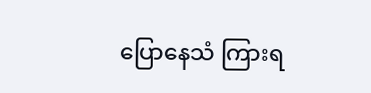ပြောနေသံ ကြားရ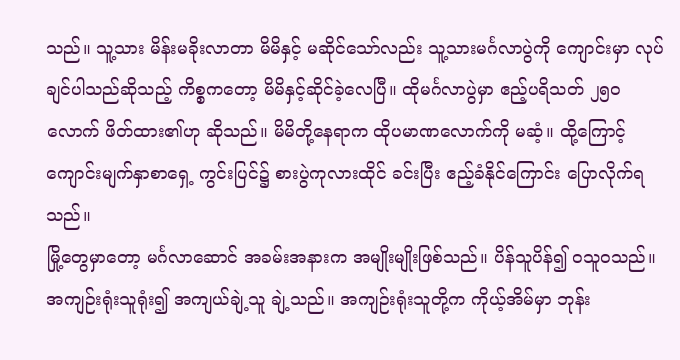သည်။ သူ့သား မိန်းမခိုးလာတာ မိမိနှင့် မဆိုင်သော်လည်း သူ့သားမင်္ဂလာပွဲကို ကျောင်းမှာ လုပ်ချင်ပါသည်ဆိုသည့် ကိစ္စကတော့ မိမိနှင့်ဆိုင်ခဲ့လေပြီ။ ထိုမင်္ဂလာပွဲမှာ ဧည့်ပရိသတ် ၂၅၀ လောက် ဖိတ်ထား၏ဟု ဆိုသည်။ မိမိတို့နေရာက ထိုပမာဏလောက်ကို မဆံ့။ ထို့ကြောင့် ကျောင်းမျက်နှာစာရှေ့ ကွင်းပြင်၌ စားပွဲကုလားထိုင် ခင်းပြီး ဧည့်ခံနိုင်ကြောင်း ပြောလိုက်ရသည်။
မြို့တွေမှာတော့ မင်္ဂလာဆောင် အခမ်းအနားက အမျိုးမျိုးဖြစ်သည်။ ပိန်သူပိန်၍ ဝသူဝသည်။ အကျဉ်းရုံးသူရုံး၍ အကျယ်ချဲ့သူ ချဲ့သည်။ အကျဉ်းရုံးသူတို့က ကိုယ့်အိမ်မှာ ဘုန်း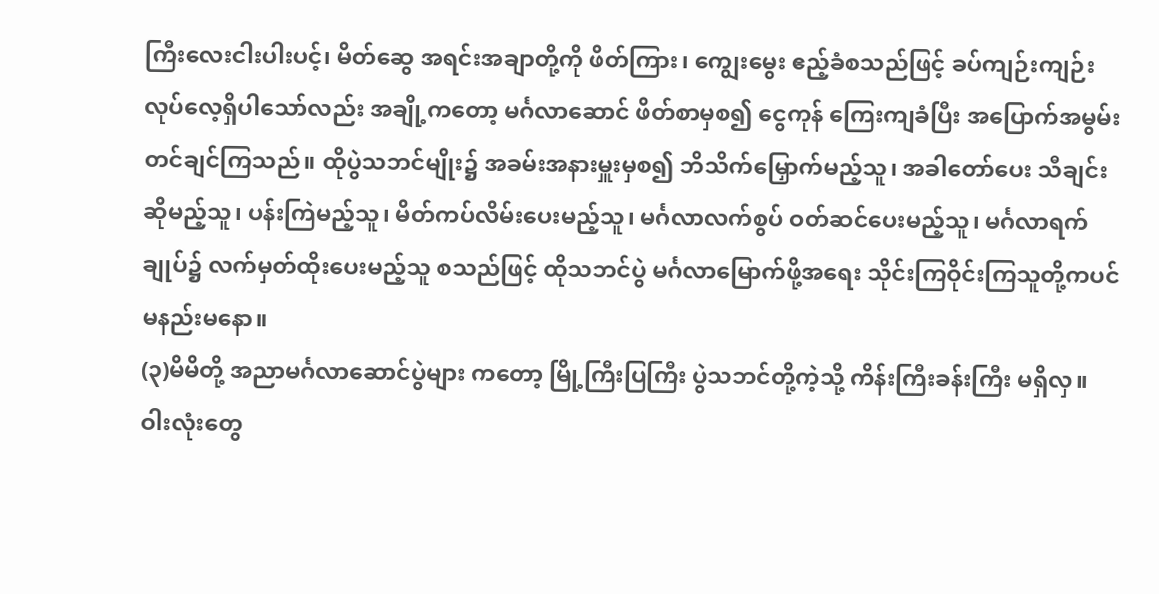ကြီးလေးငါးပါးပင့်၊ မိတ်ဆွေ အရင်းအချာတို့ကို ဖိတ်ကြား၊ ကျွေးမွေး ဧည့်ခံစသည်ဖြင့် ခပ်ကျဉ်းကျဉ်း လုပ်လေ့ရှိပါသော်လည်း အချို့ကတော့ မင်္ဂလာဆောင် ဖိတ်စာမှစ၍ ငွေကုန် ကြေးကျခံပြီး အပြောက်အမွမ်း တင်ချင်ကြသည်။ ထိုပွဲသဘင်မျိုး၌ အခမ်းအနားမှူးမှစ၍ ဘိသိက်မြှောက်မည့်သူ၊ အခါတော်ပေး သီချင်းဆိုမည့်သူ၊ ပန်းကြဲမည့်သူ၊ မိတ်ကပ်လိမ်းပေးမည့်သူ၊ မင်္ဂလာလက်စွပ် ဝတ်ဆင်ပေးမည့်သူ၊ မင်္ဂလာရက်ချုပ်၌ လက်မှတ်ထိုးပေးမည့်သူ စသည်ဖြင့် ထိုသဘင်ပွဲ မင်္ဂလာမြောက်ဖို့အရေး သိုင်းကြဝိုင်းကြသူတို့ကပင် မနည်းမနော။
(၃)မိမိတို့ အညာမင်္ဂလာဆောင်ပွဲများ ကတော့ မြို့ကြီးပြကြီး ပွဲသဘင်တို့ကဲ့သို့ ကိန်းကြီးခန်းကြီး မရှိလှ။ ဝါးလုံးတွေ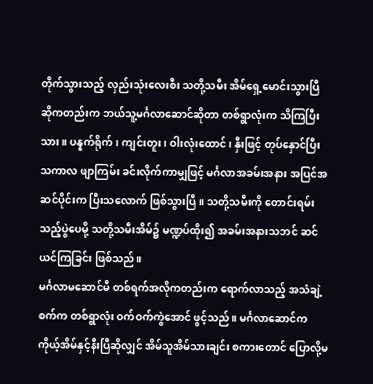တိုက်သွားသည့် လှည်းသုံးလေးစီး သတို့သမီး အိမ်ရှေ့မောင်းသွားပြီ ဆိုကတည်းက ဘယ်သူ့မင်္ဂလာဆောင်ဆိုတာ တစ်ရွာလုံးက သိကြပြီးသား။ ပန္နက်ရိုက်၊ ကျင်းတူး၊ ဝါးလုံးထောင်၊ နှီးဖြင့် တုပ်နှောင်ပြီး သကာလ ဖျာကြမ်း ခင်းလိုက်ကာမျှဖြင့် မင်္ဂလာအခမ်းအနား အပြင်အဆင်ပိုင်းက ပြီးသလောက် ဖြစ်သွားပြီ။ သတို့သမီးကို တောင်းရမ်းသည့်ပွဲပေမို့ သတို့သမီးအိမ်၌ မဏ္ဍပ်ထိုး၍ အခမ်းအနားသဘင် ဆင်ယင်ကြခြင်း ဖြစ်သည်။
မင်္ဂလာမဆောင်မီ တစ်ရက်အလိုကတည်းက ရောက်လာသည့် အသံချဲ့စက်က တစ်ရွာလုံး ဝက်ဝက်ကွဲအောင် ဖွင့်သည်။ မင်္ဂလာဆောင်က ကိုယ့်အိမ်နှင့်နီးပြီဆိုလျှင် အိမ်သူအိမ်သားချင်း စကားတောင် ပြောလို့မ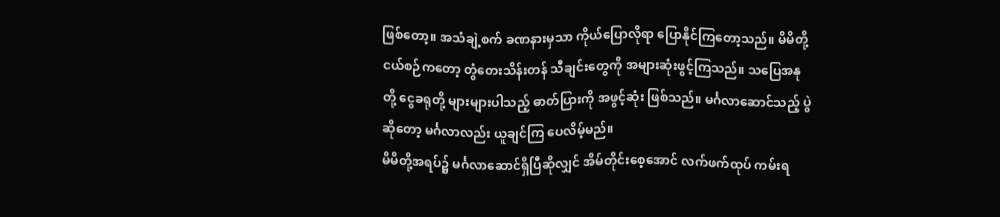ဖြစ်တော့။ အသံချဲ့စက် ခဏနားမှသာ ကိုယ်ပြောလိုရာ ပြောနိုင်ကြတော့သည်။ မိမိတို့ ငယ်စဉ်ကတော့ တွံတေးသိန်းတန် သီချင်းတွေကို အများဆုံးဖွင့်ကြသည်။ သပြေအနုတို့ ငွေခရုတို့ များများပါသည့် ဓာတ်ပြားကို အဖွင့်ဆုံး ဖြစ်သည်။ မင်္ဂလာဆောင်သည့် ပွဲဆိုတော့ မင်္ဂလာလည်း ယူချင်ကြ ပေလိမ့်မည်။
မိမိတို့အရပ်၌ မင်္ဂလာဆောင်ရှိပြီဆိုလျှင် အိမ်တိုင်းစေ့အောင် လက်ဖက်ထုပ် ကမ်းရ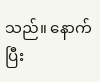သည်။ နောက်ပြီး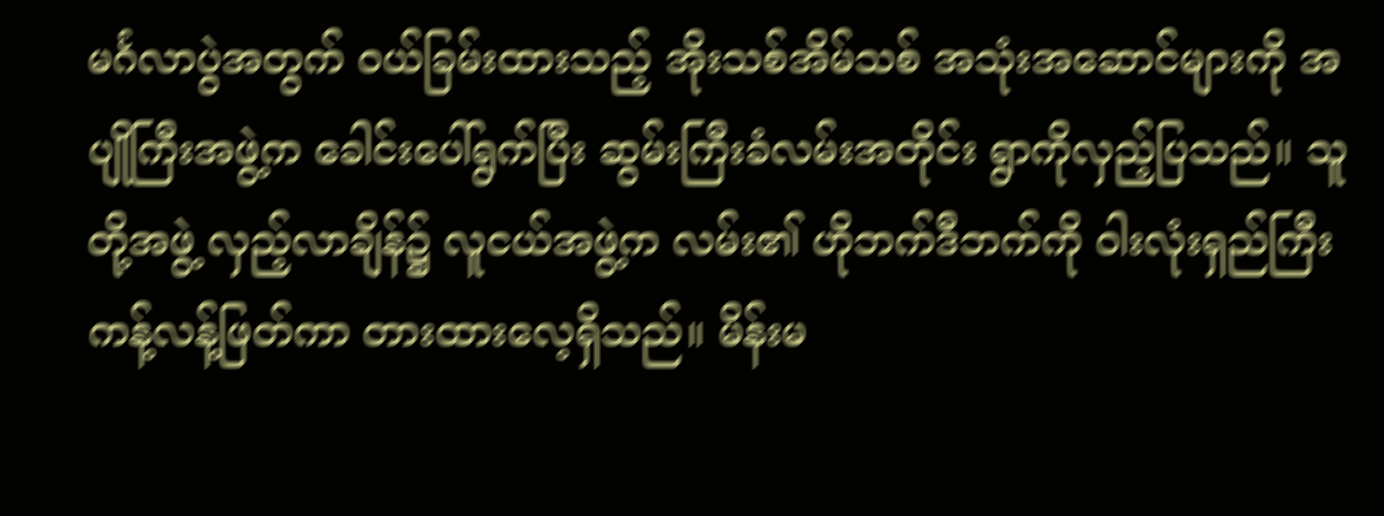မင်္ဂလာပွဲအတွက် ဝယ်ခြမ်းထားသည့် အိုးသစ်အိမ်သစ် အသုံးအဆောင်များကို အပျိုကြီးအဖွဲ့က ခေါင်းပေါ်ရွက်ပြီး ဆွမ်းကြီးခံလမ်းအတိုင်း ရွာကိုလှည့်ပြသည်။ သူတို့အဖွဲ့ လှည့်လာချိန်၌ လူငယ်အဖွဲ့က လမ်း၏ ဟိုဘက်ဒီဘက်ကို ဝါးလုံးရှည်ကြီး ကန့်လန့်ဖြတ်ကာ တားထားလေ့ရှိသည်။ မိန်းမ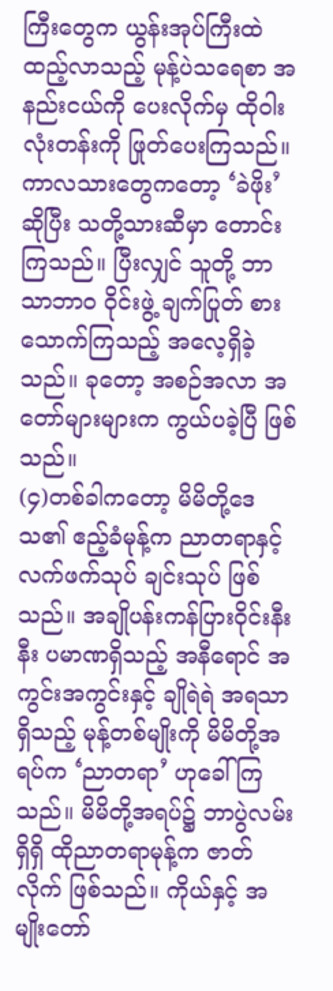ကြီးတွေက ယွန်းအုပ်ကြီးထဲ ထည့်လာသည့် မုန့်ပဲသရေစာ အနည်းငယ်ကို ပေးလိုက်မှ ထိုဝါးလုံးတန်းကို ဖြုတ်ပေးကြသည်။ ကာလသားတွေကတော့ ‘ခဲဖိုး’ ဆိုပြီး သတို့သားဆီမှာ တောင်းကြသည်။ ပြီးလျှင် သူတို့ ဘာသာဘာ၀ ဝိုင်းဖွဲ့ ချက်ပြုတ် စားသောက်ကြသည့် အလေ့ရှိခဲ့သည်။ ခုတော့ အစဉ်အလာ အတော်များများက ကွယ်ပခဲ့ပြီ ဖြစ်သည်။
(၄)တစ်ခါကတော့ မိမိတို့ဒေသ၏ ဧည့်ခံမုန့်က ညာတရာနှင့် လက်ဖက်သုပ် ချင်းသုပ် ဖြစ်သည်။ အချိုပန်းကန်ပြားဝိုင်းနီးနီး ပမာဏရှိသည့် အနီရောင် အကွင်းအကွင်းနှင့် ချိုရဲရဲ အရသာရှိသည့် မုန့်တစ်မျိုးကို မိမိတို့အရပ်က ‘ညာတရာ’ ဟုခေါ်ကြသည်။ မိမိတို့အရပ်၌ ဘာပွဲလမ်းရှိရှိ ထိုညာတရာမုန့်က ဇာတ်လိုက် ဖြစ်သည်။ ကိုယ်နှင့် အမျိုးတော်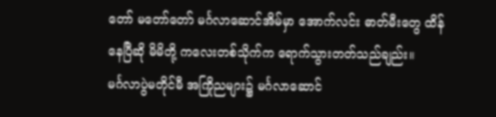တော် မတော်တော် မင်္ဂလာဆောင်အိမ်မှာ အောက်လင်း ဓာတ်မီးတွေ ထိန်နေပြီဆို မိမိတို့ ကလေးတစ်သိုက်က ရောက်သွားတတ်သည်ချည်း။
မင်္ဂလာပွဲမတိုင်မီ အကြိုညများ၌ မင်္ဂလာဆောင်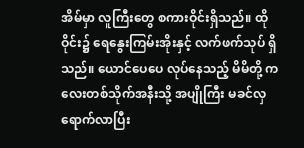အိမ်မှာ လူကြီးတွေ စကားဝိုင်းရှိသည်။ ထိုဝိုင်း၌ ရေနွေးကြမ်းအိုးနှင့် လက်ဖက်သုပ် ရှိသည်။ ယောင်ပေပေ လုပ်နေသည့် မိမိတို့ ကလေးတစ်သိုက်အနီးသို့ အပျိုကြီး မခင်လှ ရောက်လာပြီး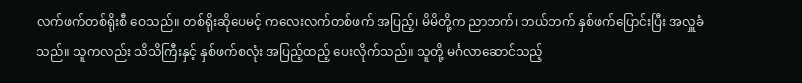လက်ဖက်တစ်ရိုးစီ ဝေသည်။ တစ်ရိုးဆိုပေမင့် ကလေးလက်တစ်ဖက် အပြည့်၊ မိမိတို့က ညာဘက်၊ ဘယ်ဘက် နှစ်ဖက်ပြောင်းပြီး အလှူခံသည်။ သူကလည်း သိသိကြီးနှင့် နှစ်ဖက်စလုံး အပြည့်ထည့် ပေးလိုက်သည်။ သူတို့ မင်္ဂလာဆောင်သည့်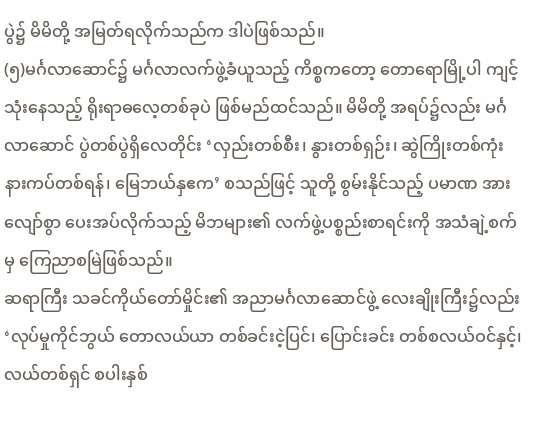ပွဲ၌ မိမိတို့ အမြတ်ရလိုက်သည်က ဒါပဲဖြစ်သည်။
(၅)မင်္ဂလာဆောင်၌ မင်္ဂလာလက်ဖွဲ့ခံယူသည့် ကိစ္စကတော့ တောရောမြို့ပါ ကျင့်သုံးနေသည့် ရိုးရာဓလေ့တစ်ခုပဲ ဖြစ်မည်ထင်သည်။ မိမိတို့ အရပ်၌လည်း မင်္ဂလာဆောင် ပွဲတစ်ပွဲရှိလေတိုင်း ‘လှည်းတစ်စီး၊ နွားတစ်ရှဉ်း၊ ဆွဲကြိုးတစ်ကုံး နားကပ်တစ်ရန်၊ မြေဘယ်နှဧက’ စသည်ဖြင့် သူတို့ စွမ်းနိုင်သည့် ပမာဏ အားလျော်စွာ ပေးအပ်လိုက်သည့် မိဘများ၏ လက်ဖွဲ့ပစ္စည်းစာရင်းကို အသံချဲ့စက်မှ ကြေညာစမြဲဖြစ်သည်။
ဆရာကြီး သခင်ကိုယ်တော်မှိုင်း၏ အညာမင်္ဂလာဆောင်ဖွဲ့ လေးချိုးကြီး၌လည်း ‘လုပ်မှုကိုင်ဘွယ် တောလယ်ယာ တစ်ခင်းငဲ့ပြင်၊ ပြောင်းခင်း တစ်စလယ်ဝင်နှင့်၊ လယ်တစ်ရှင် စပါးနှစ်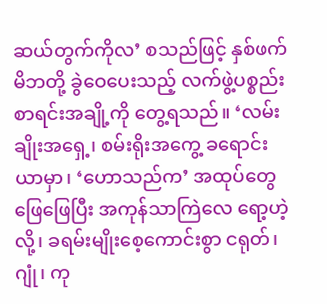ဆယ်တွက်ကိုလ’ စသည်ဖြင့် နှစ်ဖက်မိဘတို့ ခွဲဝေပေးသည့် လက်ဖွဲ့ပစ္စည်း စာရင်းအချို့ကို တွေ့ရသည်။ ‘လမ်းချိုးအရှေ့၊ စမ်းရိုးအကွေ့ ခရောင်းယာမှာ၊ ‘ဟောသည်က’ အထုပ်တွေဖြေဖြေပြီး အကုန်သာကြဲလေ ရော့ဟဲ့လို့၊ ခရမ်းမျိုးစေ့ကောင်းစွာ ငရုတ်၊ ဂျုံ၊ ကု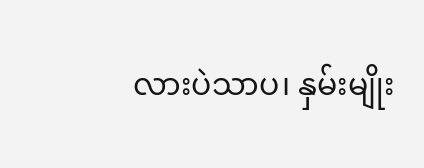လားပဲသာပ၊ နှမ်းမျိုး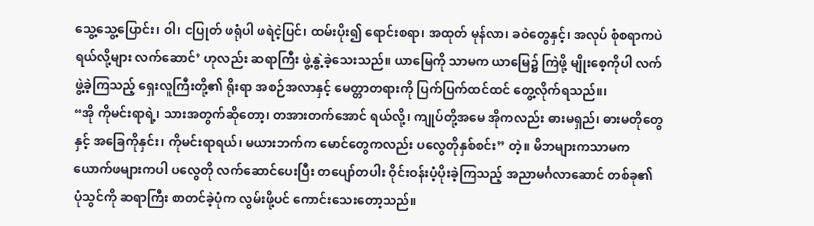သွေ့သွေ့ပြောင်း၊ ဝါ၊ ငပြုတ် ဖရုံပါ ဖရဲငဲ့ပြင်၊ ထမ်းပိုး၍ ရောင်းစရာ၊ အထုတ် မုန်လာ၊ ခဝဲတွေနှင့်၊ အလုပ် စုံစရာကပဲရယ်လို့များ လက်ဆောင်’ ဟုလည်း ဆရာကြီး ဖွဲ့နွဲ့ခဲ့သေးသည်။ ယာမြေကို သာမက ယာမြေ၌ ကြဲဖို့ မျိုးစေ့ကိုပါ လက်ဖွဲ့ခဲ့ကြသည့် ရှေးလူကြီးတို့၏ ရိုးရာ အစဉ်အလာနှင့် မေတ္တာတရားကို ပြက်ပြက်ထင်ထင် တွေ့လိုက်ရသည်။၊
“အို ကိုမင်းရာရဲ့၊ သားအတွက်ဆိုတော့၊ တအားတက်အောင် ရယ်လို့၊ ကျုပ်တို့အမေ အိုကလည်း ဓားမရှည်၊ ဓားမတိုတွေနှင့် အခြေကိုနှင်း၊ ကိုမင်းရာရယ်၊ မယားဘက်က မောင်တွေကလည်း ပလွေတိုနှစ်စင်း” တဲ့။ မိဘများကသာမက ယောက်ဖများကပါ ပလွေတို လက်ဆောင်ပေးပြီး တပျော်တပါး ဝိုင်းဝန်းပံ့ပိုးခဲ့ကြသည့် အညာမင်္ဂလာဆောင် တစ်ခု၏ ပုံသွင်ကို ဆရာကြီး စာတင်ခဲ့ပုံက လွမ်းဖို့ပင် ကောင်းသေးတော့သည်။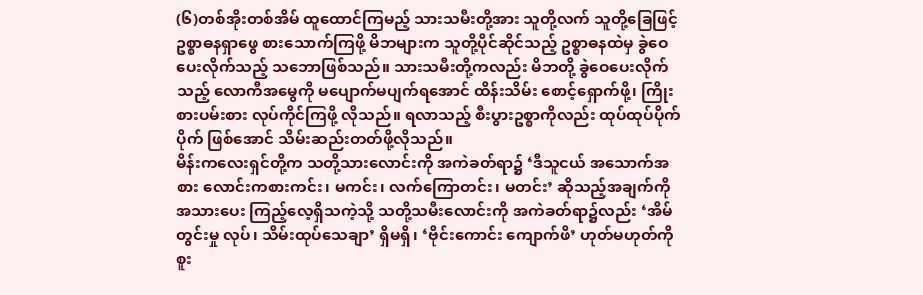(၆)တစ်အိုးတစ်အိမ် ထူထောင်ကြမည့် သားသမီးတို့အား သူတို့လက် သူတို့ခြေဖြင့် ဥစ္စာဓနရှာဖွေ စားသောက်ကြဖို့ မိဘများက သူတို့ပိုင်ဆိုင်သည့် ဥစ္စာဓနထဲမှ ခွဲဝေပေးလိုက်သည့် သဘောဖြစ်သည်။ သားသမီးတို့ကလည်း မိဘတို့ ခွဲဝေပေးလိုက်သည့် လောကီအမွေကို မပျောက်မပျက်ရအောင် ထိန်းသိမ်း စောင့်ရှောက်ဖို့၊ ကြိုးစားပမ်းစား လုပ်ကိုင်ကြဖို့ လိုသည်။ ရလာသည့် စီးပွားဥစ္စာကိုလည်း ထုပ်ထုပ်ပိုက်ပိုက် ဖြစ်အောင် သိမ်းဆည်းတတ်ဖို့လိုသည်။
မိန်းကလေးရှင်တို့က သတို့သားလောင်းကို အကဲခတ်ရာ၌ ‘ဒီသူငယ် အသောက်အစား လောင်းကစားကင်း၊ မကင်း၊ လက်ကြောတင်း၊ မတင်း’ ဆိုသည့်အချက်ကို အသားပေး ကြည့်လေ့ရှိသကဲ့သို့ သတို့သမီးလောင်းကို အကဲခတ်ရာ၌လည်း ‘အိမ်တွင်းမှု လုပ်၊ သိမ်းထုပ်သေချာ’ ရှိမရှိ၊ ‘ဗိုင်းကောင်း ကျောက်ဖိ’ ဟုတ်မဟုတ်ကို စူး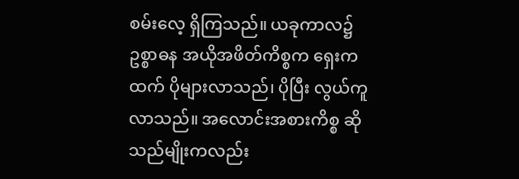စမ်းလေ့ ရှိကြသည်။ ယခုကာလ၌ ဥစ္စာဓန အယိုအဖိတ်ကိစ္စက ရှေးကထက် ပိုများလာသည်၊ ပိုပြီး လွယ်ကူလာသည်။ အလောင်းအစားကိစ္စ ဆိုသည်မျိုးကလည်း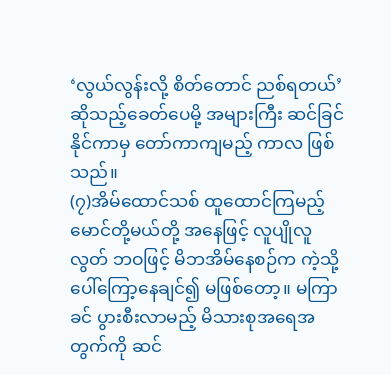‘လွယ်လွန်းလို့ စိတ်တောင် ညစ်ရတယ်’ ဆိုသည့်ခေတ်ပေမို့ အများကြီး ဆင်ခြင်နိုင်ကာမှ တော်ကာကျမည့် ကာလ ဖြစ်သည်။
(၇)အိမ်ထောင်သစ် ထူထောင်ကြမည့် မောင်တို့မယ်တို့ အနေဖြင့် လူပျိုလူလွတ် ဘဝဖြင့် မိဘအိမ်နေစဉ်က ကဲ့သို့ ပေါ်ကြော့နေချင်၍ မဖြစ်တော့။ မကြာခင် ပွားစီးလာမည့် မိသားစုအရေအတွက်ကို ဆင်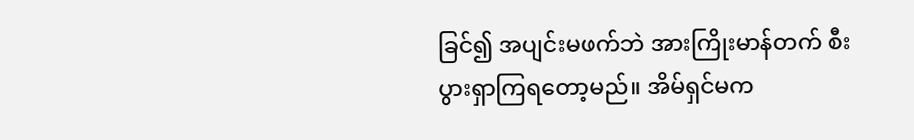ခြင်၍ အပျင်းမဖက်ဘဲ အားကြိုးမာန်တက် စီးပွားရှာကြရတော့မည်။ အိမ်ရှင်မက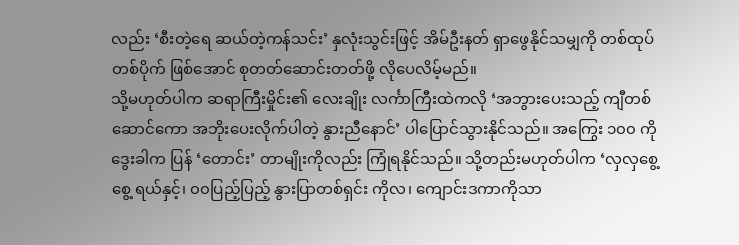လည်း ‘စီးတဲ့ရေ ဆယ်တဲ့ကန်သင်း’ နှလုံးသွင်းဖြင့် အိမ်ဦးနတ် ရှာဖွေနိုင်သမျှကို တစ်ထုပ်တစ်ပိုက် ဖြစ်အောင် စုတတ်ဆောင်းတတ်ဖို့ လိုပေလိမ့်မည်။
သို့မဟုတ်ပါက ဆရာကြီးမှိုင်း၏ လေးချိုး လင်္ကာကြီးထဲကလို ‘အဘွားပေးသည့် ကျီတစ်ဆောင်ကော အဘိုးပေးလိုက်ပါတဲ့ နွားညီနောင်’ ပါပြောင်သွားနိုင်သည်။ အကြွေး ၁၀၀ ကို ဒွေးခါက ပြန် ‘တောင်း’ တာမျိုးကိုလည်း ကြုံရနိုင်သည်။ သို့တည်းမဟုတ်ပါက ‘လှလှစွေ့စွေ့ ရယ်နှင့်၊ ၀၀ပြည့်ပြည့် နွားပြာတစ်ရှင်း ကိုလ၊ ကျောင်းဒကာကိုသာ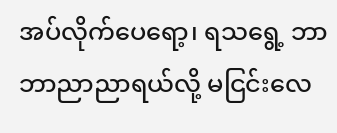အပ်လိုက်ပေရော့၊ ရသရွေ့ ဘာဘာညာညာရယ်လို့ မငြင်းလေ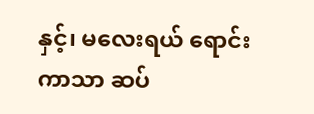နှင့်၊ မလေးရယ် ရောင်းကာသာ ဆပ်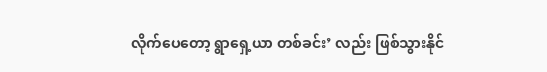လိုက်ပေတော့ ရွာရှေ့ယာ တစ်ခင်း’ လည်း ဖြစ်သွားနိုင်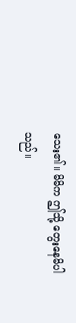သေး၏။ မိမိက ဤသို့ တွေးနေမိပါသည်။